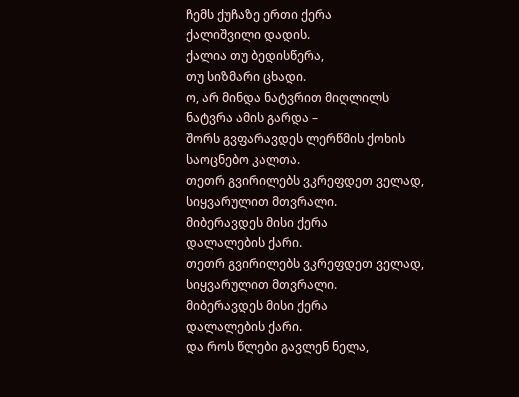ჩემს ქუჩაზე ერთი ქერა
ქალიშვილი დადის.
ქალია თუ ბედისწერა,
თუ სიზმარი ცხადი.
ო, არ მინდა ნატვრით მიღლილს
ნატვრა ამის გარდა –
შორს გვფარავდეს ლერწმის ქოხის
საოცნებო კალთა.
თეთრ გვირილებს ვკრეფდეთ ველად,
სიყვარულით მთვრალი.
მიბერავდეს მისი ქერა
დალალების ქარი.
თეთრ გვირილებს ვკრეფდეთ ველად,
სიყვარულით მთვრალი.
მიბერავდეს მისი ქერა
დალალების ქარი.
და როს წლები გავლენ ნელა,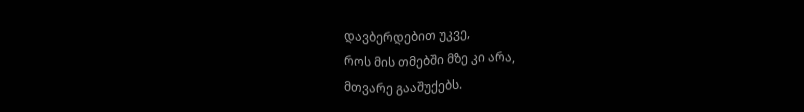დავბერდებით უკვე,
როს მის თმებში მზე კი არა,
მთვარე გააშუქებს.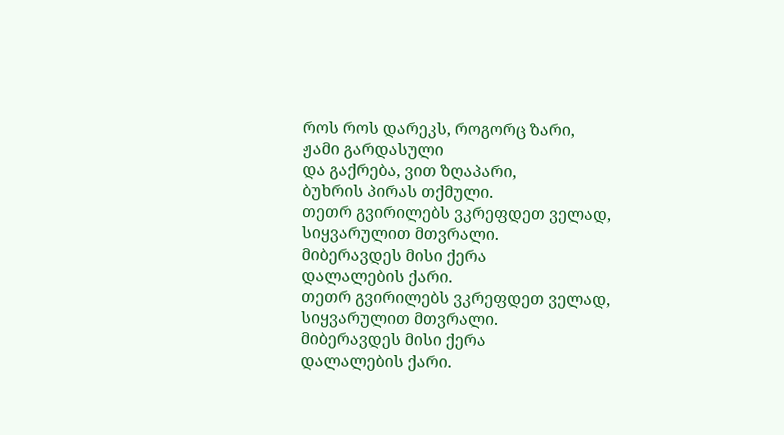როს როს დარეკს, როგორც ზარი,
ჟამი გარდასული
და გაქრება, ვით ზღაპარი,
ბუხრის პირას თქმული.
თეთრ გვირილებს ვკრეფდეთ ველად,
სიყვარულით მთვრალი.
მიბერავდეს მისი ქერა
დალალების ქარი.
თეთრ გვირილებს ვკრეფდეთ ველად,
სიყვარულით მთვრალი.
მიბერავდეს მისი ქერა
დალალების ქარი.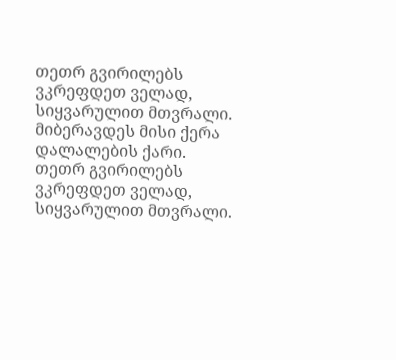თეთრ გვირილებს ვკრეფდეთ ველად,
სიყვარულით მთვრალი.
მიბერავდეს მისი ქერა
დალალების ქარი.
თეთრ გვირილებს ვკრეფდეთ ველად,
სიყვარულით მთვრალი.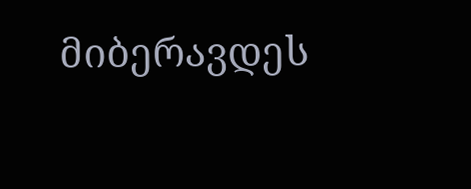მიბერავდეს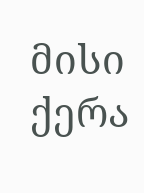მისი ქერა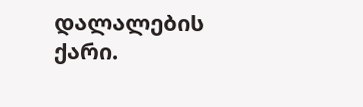დალალების ქარი.